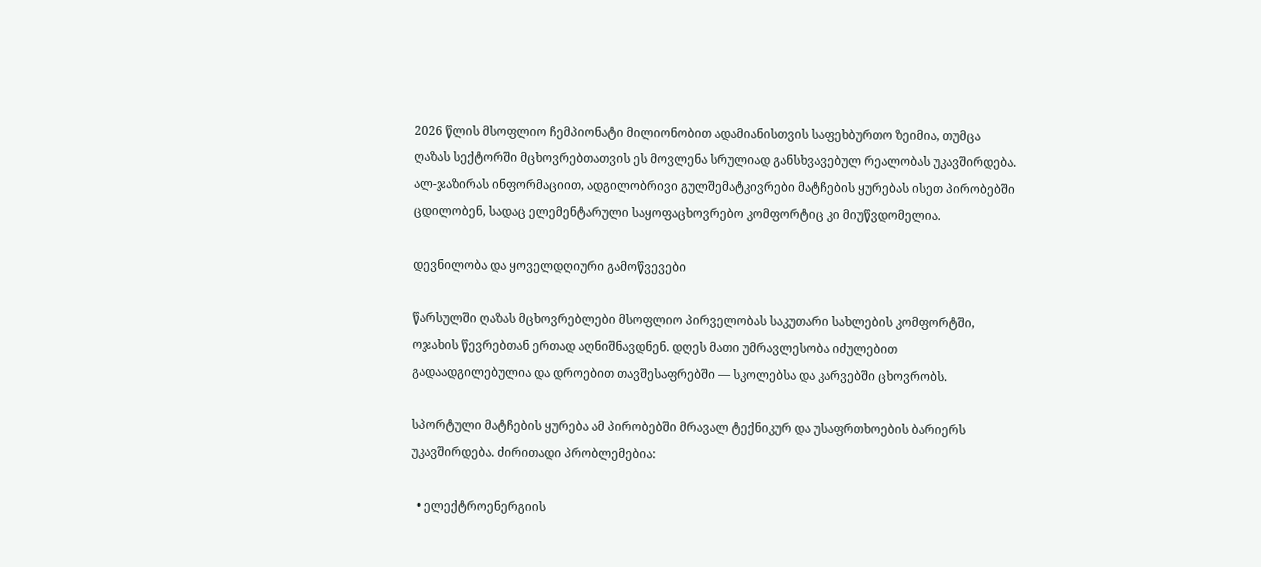2026 წლის მსოფლიო ჩემპიონატი მილიონობით ადამიანისთვის საფეხბურთო ზეიმია, თუმცა ღაზას სექტორში მცხოვრებთათვის ეს მოვლენა სრულიად განსხვავებულ რეალობას უკავშირდება. ალ-ჯაზირას ინფორმაციით, ადგილობრივი გულშემატკივრები მატჩების ყურებას ისეთ პირობებში ცდილობენ, სადაც ელემენტარული საყოფაცხოვრებო კომფორტიც კი მიუწვდომელია.

დევნილობა და ყოველდღიური გამოწვევები

წარსულში ღაზას მცხოვრებლები მსოფლიო პირველობას საკუთარი სახლების კომფორტში, ოჯახის წევრებთან ერთად აღნიშნავდნენ. დღეს მათი უმრავლესობა იძულებით გადაადგილებულია და დროებით თავშესაფრებში — სკოლებსა და კარვებში ცხოვრობს.

სპორტული მატჩების ყურება ამ პირობებში მრავალ ტექნიკურ და უსაფრთხოების ბარიერს უკავშირდება. ძირითადი პრობლემებია:

  • ელექტროენერგიის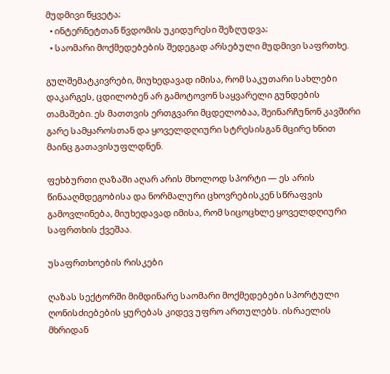მუდმივი წყვეტა;
  • ინტერნეტთან წვდომის უკიდურესი შეზღუდვა;
  • საომარი მოქმედებების შედეგად არსებული მუდმივი საფრთხე.

გულშემატკივრები, მიუხედავად იმისა, რომ საკუთარი სახლები დაკარგეს, ცდილობენ არ გამოტოვონ საყვარელი გუნდების თამაშები. ეს მათთვის ერთგვარი მცდელობაა, შეინარჩუნონ კავშირი გარე სამყაროსთან და ყოველდღიური სტრესისგან მცირე ხნით მაინც გათავისუფლდნენ.

ფეხბურთი ღაზაში აღარ არის მხოლოდ სპორტი — ეს არის წინააღმდეგობისა და ნორმალური ცხოვრებისკენ სწრაფვის გამოვლინება, მიუხედავად იმისა, რომ სიცოცხლე ყოველდღიური საფრთხის ქვეშაა.

უსაფრთხოების რისკები

ღაზას სექტორში მიმდინარე საომარი მოქმედებები სპორტული ღონისძიებების ყურებას კიდევ უფრო ართულებს. ისრაელის მხრიდან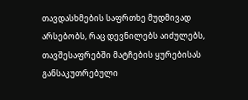თავდასხმების საფრთხე მუდმივად არსებობს, რაც დევნილებს აიძულებს, თავშესაფრებში მატჩების ყურებისას განსაკუთრებული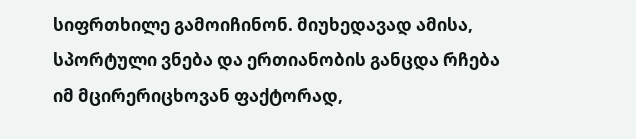სიფრთხილე გამოიჩინონ. მიუხედავად ამისა, სპორტული ვნება და ერთიანობის განცდა რჩება იმ მცირერიცხოვან ფაქტორად,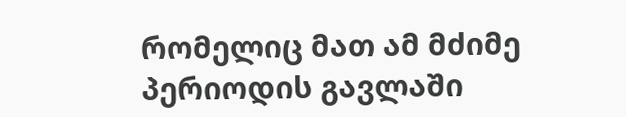რომელიც მათ ამ მძიმე პერიოდის გავლაში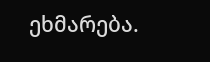ეხმარება.